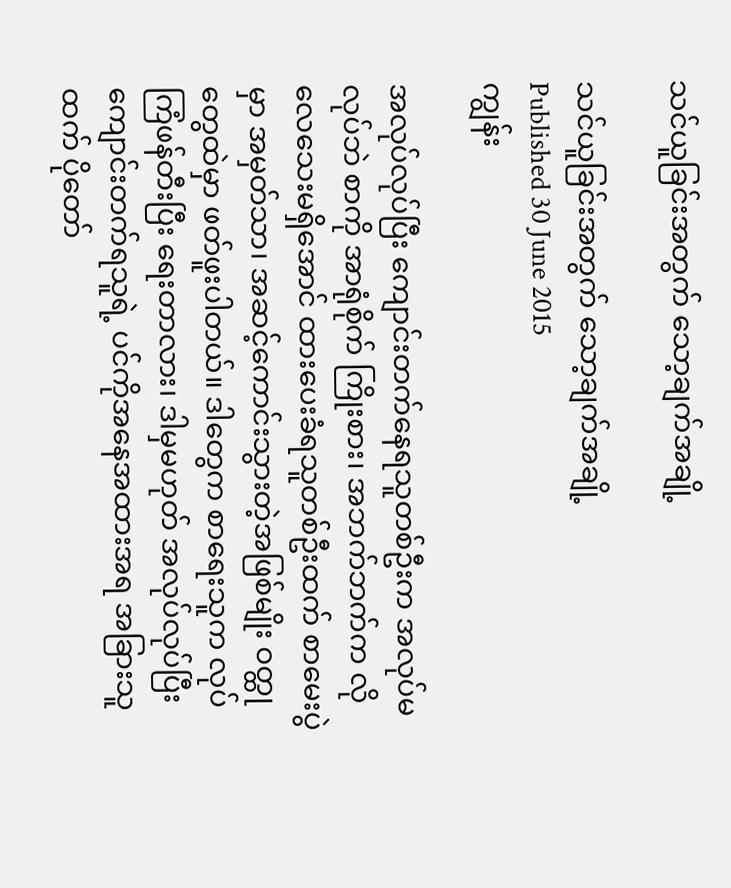သင်ယူခြင်းအတွက် သော့ချက်အချို့

သင်ယူခြင်းအတွက် သော့ချက်အချို့
Published 30 June 2015
ကျွန်း

အလုပ်လုပ်ပြီး ကျောင်းတက်နေရသူတစ်ဦးက အလုပ်မလုပ်ဘဲ စာကို အာရုံစိုက် ကြိုးစား၊ အဘက်ဘက်က လိုလေသေးမရှိအောင် ထားပေးခံရသူတစ်ဦးထက် စာမေးပွဲမှာ အမှတ်သာ၊ အဆင့်ကောင်းသွားတဲ့အဖြစ်မျိုး ဝတ္ထုတွေထဲမှာ ဖတ်ဖူးပါတယ်။ ဒါတွေက စာရေးသူက လုပ်ကြံဖန်တီးပြီး ရေးတာလား၊ ဒါမှမဟုတ် အလုပ်လုပ်ပြီး ကျောင်းတက်ရသူရဲ့ ပင်ကိုအနေအထားအရ အခြားသူထက် ပိုတော်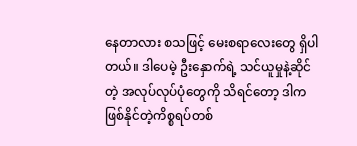နေတာလား စသဖြင့် မေးစရာလေးတွေ ရှိပါတယ်။ ဒါပေမဲ့ ဦးနှောက်ရဲ့ သင်ယူမှုနဲ့ဆိုင်တဲ့ အလုပ်လုပ်ပုံတွေကို သိရင်တော့ ဒါက ဖြစ်နိုင်တဲ့ကိစ္စရပ်တစ်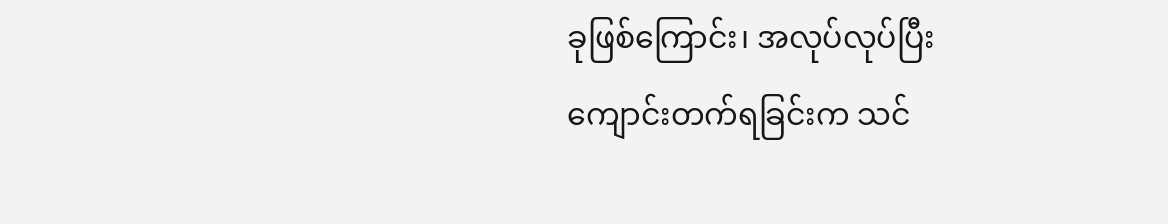ခုဖြစ်ကြောင်း၊ အလုပ်လုပ်ပြီး ကျောင်းတက်ရခြင်းက သင်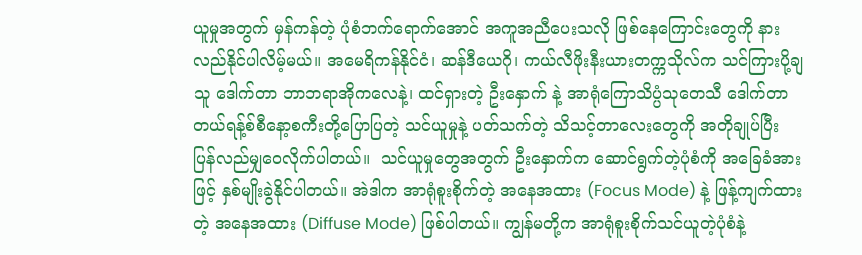ယူမှုအတွက် မှန်ကန်တဲ့ ပုံစံဘက်ရောက်အောင် အကူအညီပေးသလို ဖြစ်နေကြောင်းတွေကို နားလည်နိုင်ပါလိမ့်မယ်။ အမေရိကန်နိုင်ငံ၊ ဆန်ဒီယေဂို၊ ကယ်လီဖိုးနီးယားတက္ကသိုလ်က သင်ကြားပို့ချသူ ဒေါက်တာ ဘာဘရာအိုကလေနဲ့၊ ထင်ရှားတဲ့ ဦးနှောက် နဲ့ အာရုံကြောသိပ္ပံသုတေသီ ဒေါက်တာတယ်ရန့်စ်စီနော့စကီးတို့ပြောပြတဲ့ သင်ယူမှုနဲ့ ပတ်သက်တဲ့ သိသင့်တာလေးတွေကို အတိုချုပ်ပြီး ပြန်လည်မျှဝေလိုက်ပါတယ်။  သင်ယူမှုတွေအတွက် ဦးနှောက်က ဆောင်ရွက်တဲ့ပုံစံကို အခြေခံအားဖြင့် နှစ်မျိုးခွဲနိုင်ပါတယ်။ အဲဒါက အာရုံစူးစိုက်တဲ့ အနေအထား (Focus Mode) နဲ့ ဖြန့်ကျက်ထားတဲ့ အနေအထား (Diffuse Mode) ဖြစ်ပါတယ်။ ကျွန်မတို့က အာရုံစူးစိုက်သင်ယူတဲ့ပုံစံနဲ့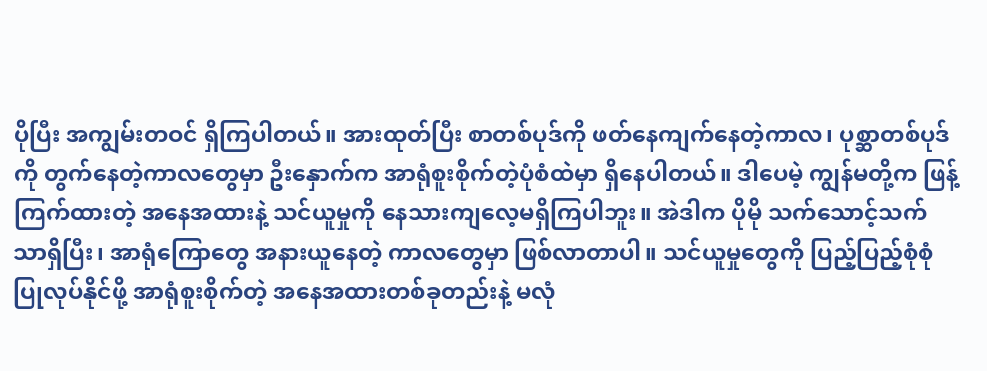ပိုပြီး အကျွမ်းတဝင် ရှိကြပါတယ်။ အားထုတ်ပြီး စာတစ်ပုဒ်ကို ဖတ်နေကျက်နေတဲ့ကာလ၊ ပုစ္ဆာတစ်ပုဒ်ကို တွက်နေတဲ့ကာလတွေမှာ ဦးနှောက်က အာရုံစူးစိုက်တဲ့ပုံစံထဲမှာ ရှိနေပါတယ်။ ဒါပေမဲ့ ကျွန်မတို့က ဖြန့်ကြက်ထားတဲ့ အနေအထားနဲ့ သင်ယူမှုကို နေသားကျလေ့မရှိကြပါဘူး။ အဲဒါက ပိုမို သက်သောင့်သက်သာရှိပြီး၊ အာရုံကြောတွေ အနားယူနေတဲ့ ကာလတွေမှာ ဖြစ်လာတာပါ။ သင်ယူမှုတွေကို ပြည့်ပြည့်စုံစုံ ပြုလုပ်နိုင်ဖို့ အာရုံစူးစိုက်တဲ့ အနေအထားတစ်ခုတည်းနဲ့ မလုံ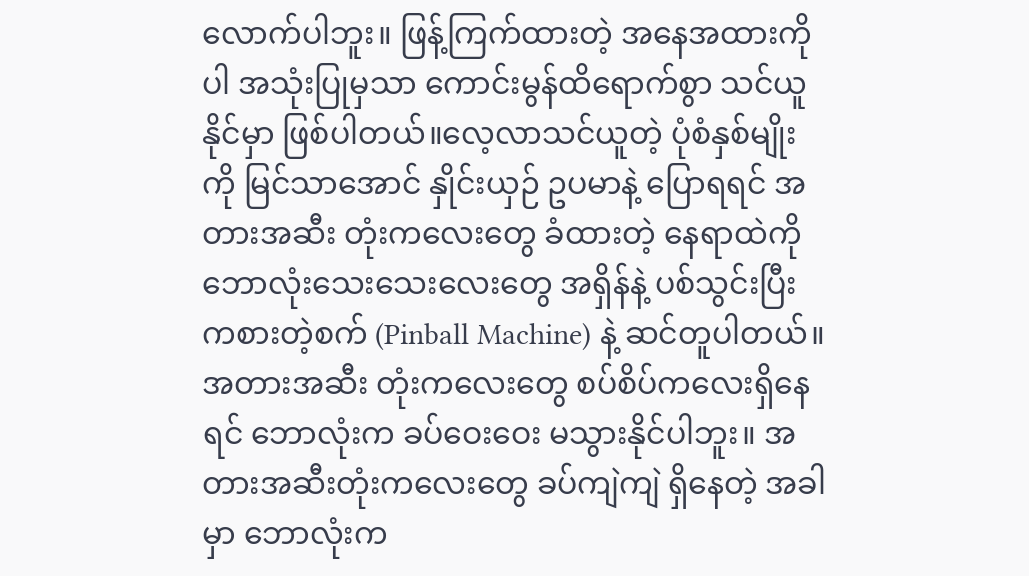လောက်ပါဘူး။ ဖြန့်ကြက်ထားတဲ့ အနေအထားကိုပါ အသုံးပြုမှသာ ကောင်းမွန်ထိရောက်စွာ သင်ယူနိုင်မှာ ဖြစ်ပါတယ်။လေ့လာသင်ယူတဲ့ ပုံစံနှစ်မျိုးကို မြင်သာအောင် နှိုင်းယှဉ် ဥပမာနဲ့ ပြောရရင် အတားအဆီး တုံးကလေးတွေ ခံထားတဲ့ နေရာထဲကို ဘောလုံးသေးသေးလေးတွေ အရှိန်နဲ့ ပစ်သွင်းပြီး ကစားတဲ့စက် (Pinball Machine) နဲ့ ဆင်တူပါတယ်။ အတားအဆီး တုံးကလေးတွေ စပ်စိပ်ကလေးရှိနေရင် ဘောလုံးက ခပ်ဝေးဝေး မသွားနိုင်ပါဘူး။ အတားအဆီးတုံးကလေးတွေ ခပ်ကျဲကျဲ ရှိနေတဲ့ အခါမှာ ဘောလုံးက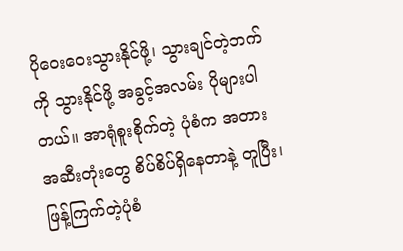ပိုဝေးဝေးသွားနိုင်ဖို့၊ သွားချင်တဲ့ဘက်ကို သွားနိုင်ဖို့ အခွင့်အလမ်း ပိုများပါတယ်။ အာရုံစူးစိုက်တဲ့ ပုံစံက အတားအဆီးတုံးတွေ စိပ်စိပ်ရှိနေတာနဲ့ တူပြီး၊ ဖြန့်ကြက်တဲ့ပုံစံ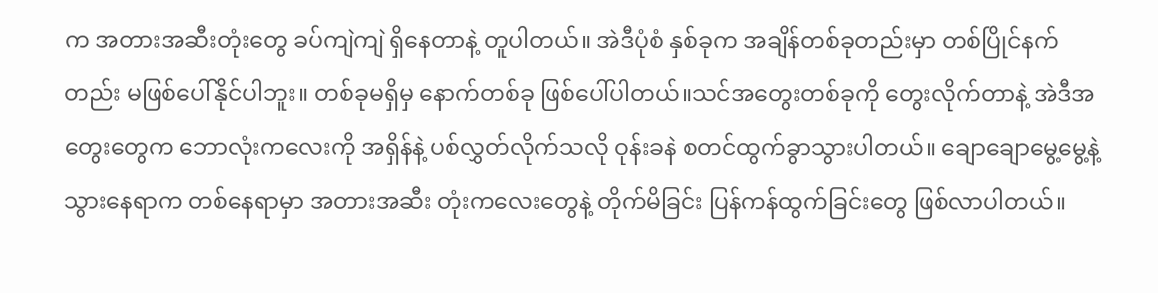က အတားအဆီးတုံးတွေ ခပ်ကျဲကျဲ ရှိနေတာနဲ့ တူပါတယ်။ အဲဒီပုံစံ နှစ်ခုက အချိန်တစ်ခုတည်းမှာ တစ်ပြိုင်နက်တည်း မဖြစ်ပေါ်နိုင်ပါဘူး။ တစ်ခုမရှိမှ နောက်တစ်ခု ဖြစ်ပေါ်ပါတယ်။သင်အတွေးတစ်ခုကို တွေးလိုက်တာနဲ့ အဲဒီအတွေးတွေက ဘောလုံးကလေးကို အရှိန်နဲ့ ပစ်လွှတ်လိုက်သလို ဝုန်းခနဲ စတင်ထွက်ခွာသွားပါတယ်။ ချောချောမွေ့မွေ့နဲ့ သွားနေရာက တစ်နေရာမှာ အတားအဆီး တုံးကလေးတွေနဲ့ တိုက်မိခြင်း ပြန်ကန်ထွက်ခြင်းတွေ ဖြစ်လာပါတယ်။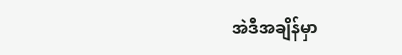အဲဒီအချိန်မှာ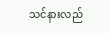သင်နားလည်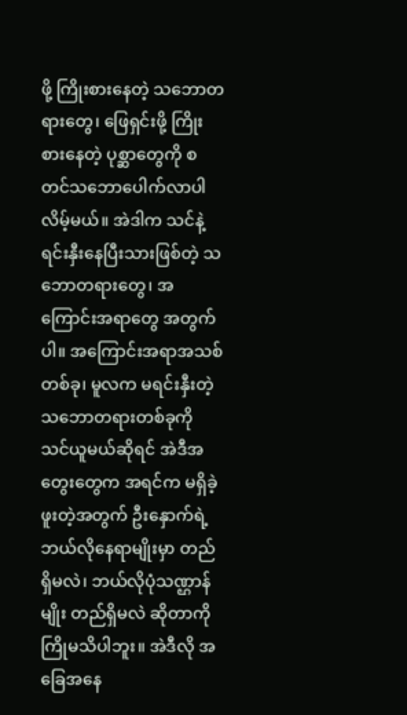ဖို့ ကြိုးစားနေတဲ့ သဘောတရားတွေ၊ ဖြေရှင်းဖို့ ကြိုးစားနေတဲ့ ပုစ္ဆာတွေကို စတင်သဘောပေါက်လာပါလိမ့်မယ်။ အဲဒါက သင်နဲ့ ရင်းနှီးနေပြီးသားဖြစ်တဲ့ သဘောတရားတွေ၊ အကြောင်းအရာတွေ အတွက်ပါ။ အကြောင်းအရာအသစ်တစ်ခု၊ မူလက မရင်းနှီးတဲ့ သဘောတရားတစ်ခုကို သင်ယူမယ်ဆိုရင် အဲဒီအတွေးတွေက အရင်က မရှိခဲ့ဖူးတဲ့အတွက် ဦးနှောက်ရဲ့ ဘယ်လိုနေရာမျိုးမှာ တည်ရှိမလဲ၊ ဘယ်လိုပုံသဏ္ဌာန်မျိုး တည်ရှိမလဲ ဆိုတာကို ကြိုမသိပါဘူး။ အဲဒီလို အခြေအနေ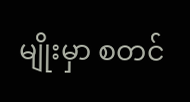မျိုးမှာ စတင်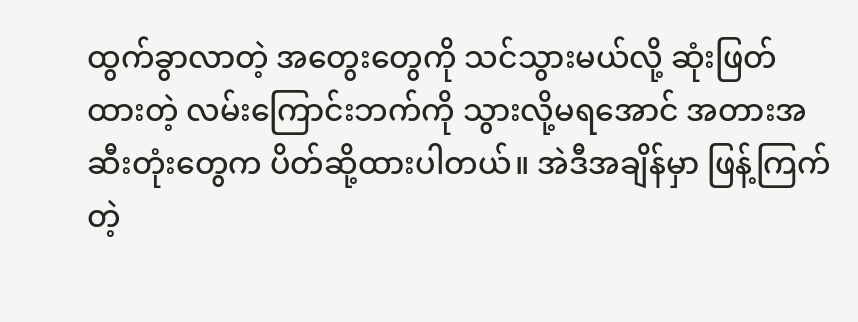ထွက်ခွာလာတဲ့ အတွေးတွေကို သင်သွားမယ်လို့ ဆုံးဖြတ်ထားတဲ့ လမ်းကြောင်းဘက်ကို သွားလို့မရအောင် အတားအဆီးတုံးတွေက ပိတ်ဆို့ထားပါတယ်။ အဲဒီအချိန်မှာ ဖြန့်ကြက်တဲ့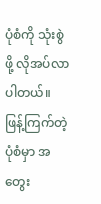ပုံစံကို သုံးစွဲဖို့ လိုအပ်လာပါတယ်။ ဖြန့်ကြက်တဲ့ ပုံစံမှာ အတွေး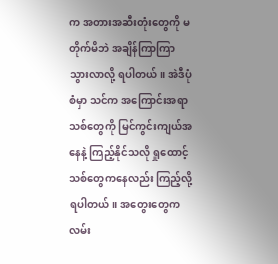က အတားအဆီးတုံးတွေကို မတိုက်မိဘဲ အချိန်ကြာကြာ သွားလာလို့ ရပါတယ်။ အဲဒီပုံစံမှာ သင်က အကြောင်းအရာသစ်တွေကို မြင်ကွင်းကျယ်အနေနဲ့ ကြည့်နိုင်သလို ရှုထောင့်သစ်တွေကနေလည်း ကြည့်လို့ရပါတယ်။ အတွေးတွေက လမ်း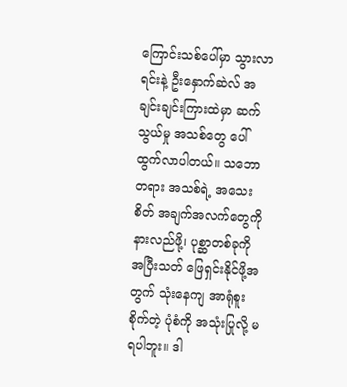ကြောင်းသစ်ပေါ်မှာ သွားလာရင်းနဲ့ ဦးနှောက်ဆဲလ် အချင်းချင်းကြားထဲမှာ ဆက်သွယ်မှု အသစ်တွေ ပေါ်ထွက်လာပါတယ်။ သဘောတရား အသစ်ရဲ့ အသေးစိတ် အချက်အလက်တွေကို နားလည်ဖို့၊ ပုစ္ဆာတစ်ခုကို အပြီးသတ် ဖြေရှင်းနိုင်ဖို့အတွက် သုံးနေကျ အာရုံစူးစိုက်တဲ့ ပုံစံကို အသုံးပြုလို့ မရပါဘူး။ ဒါ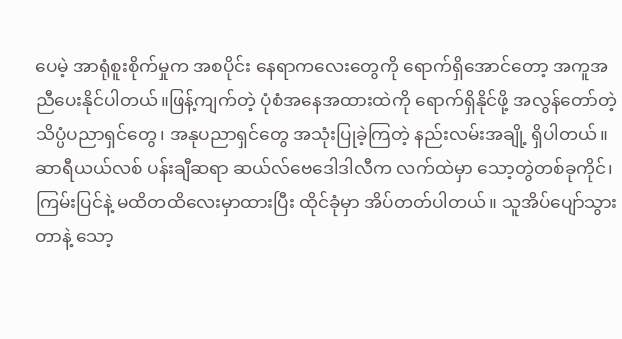ပေမဲ့ အာရုံစူးစိုက်မှုက အစပိုင်း နေရာကလေးတွေကို ရောက်ရှိအောင်တော့ အကူအညီပေးနိုင်ပါတယ်။ဖြန့်ကျက်တဲ့ ပုံစံအနေအထားထဲကို ရောက်ရှိနိုင်ဖို့ အလွန်တော်တဲ့ သိပ္ပံပညာရှင်တွေ၊ အနုပညာရှင်တွေ အသုံးပြုခဲ့ကြတဲ့ နည်းလမ်းအချို့ ရှိပါတယ်။ ဆာရီယယ်လစ် ပန်းချီဆရာ ဆယ်လ်ဗေဒေါဒါလီက လက်ထဲမှာ သော့တွဲတစ်ခုကိုင်၊ ကြမ်းပြင်နဲ့ မထိတထိလေးမှာထားပြီး ထိုင်ခုံမှာ အိပ်တတ်ပါတယ်။ သူအိပ်ပျော်သွားတာနဲ့ သော့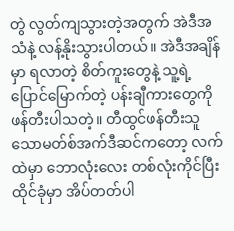တွဲ လွတ်ကျသွားတဲ့အတွက် အဲဒီအသံနဲ့ လန့်နိုးသွားပါတယ်။ အဲဒီအချိန်မှာ ရလာတဲ့ စိတ်ကူးတွေနဲ့ သူ့ရဲ့ ပြောင်မြောက်တဲ့ ပန်းချီကားတွေကို ဖန်တီးပါသတဲ့။ တီထွင်ဖန်တီးသူ သောမတ်စ်အက်ဒီဆင်ကတော့ လက်ထဲမှာ ဘောလုံးလေး တစ်လုံးကိုင်ပြီး ထိုင်ခုံမှာ အိပ်တတ်ပါ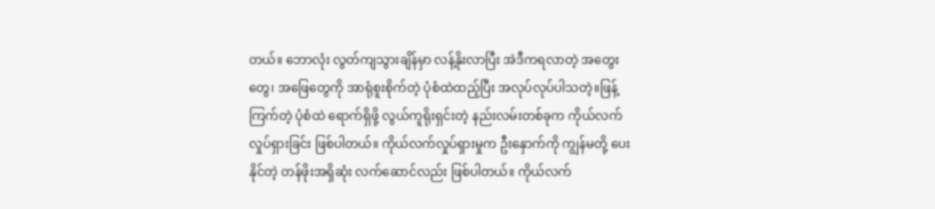တယ်။ ဘောလုံး လွတ်ကျသွားချိန်မှာ လန့်နိုးလာပြီး အဲဒီကရလာတဲ့ အတွေးတွေ၊ အဖြေတွေကို အာရုံစူးစိုက်တဲ့ ပုံစံထဲထည့်ပြီး အလုပ်လုပ်ပါသတဲ့။ဖြန့်ကြက်တဲ့ ပုံစံထဲ ရောက်ရှိဖို့ လွယ်ကူရိုးရှင်းတဲ့ နည်းလမ်းတစ်ခုက ကိုယ်လက်လှုပ်ရှားခြင်း ဖြစ်ပါတယ်။ ကိုယ်လက်လှုပ်ရှားမှုက ဦးနှောက်ကို ကျွန်မတို့ ပေးနိုင်တဲ့ တန်ဖိုးအရှိဆုံး လက်ဆောင်လည်း ဖြစ်ပါတယ်။ ကိုယ်လက်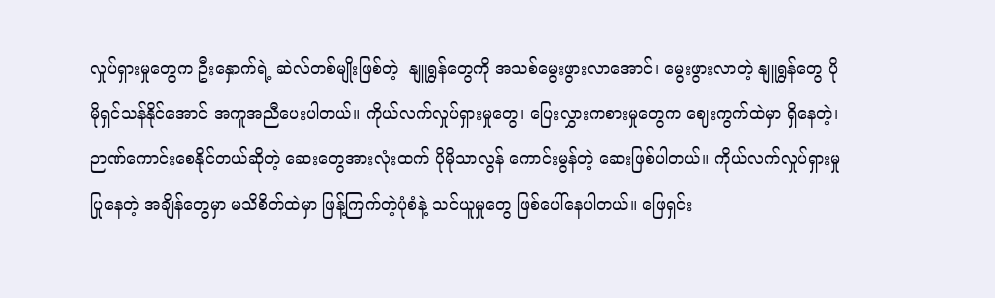လှုပ်ရှားမှုတွေက ဦးနှောက်ရဲ့ ဆဲလ်တစ်မျိုးဖြစ်တဲ့  နျူရွန်တွေကို အသစ်မွေးဖွားလာအောင်၊ မွေးဖွားလာတဲ့ နျူရွန်တွေ ပိုမိုရှင်သန်နိုင်အောင် အကူအညီပေးပါတယ်။ ကိုယ်လက်လှုပ်ရှားမှုတွေ၊ ပြေးလွှားကစားမှုတွေက ဈေးကွက်ထဲမှာ ရှိနေတဲ့၊ ဉာဏ်ကောင်းစေနိုင်တယ်ဆိုတဲ့ ဆေးတွေအားလုံးထက် ပိုမိုသာလွန် ကောင်းမွန်တဲ့ ဆေးဖြစ်ပါတယ်။ ကိုယ်လက်လှုပ်ရှားမှု ပြုနေတဲ့ အချိန်တွေမှာ မသိစိတ်ထဲမှာ ဖြန့်ကြက်တဲ့ပုံစံနဲ့ သင်ယူမှုတွေ ဖြစ်ပေါ်နေပါတယ်။ ဖြေရှင်း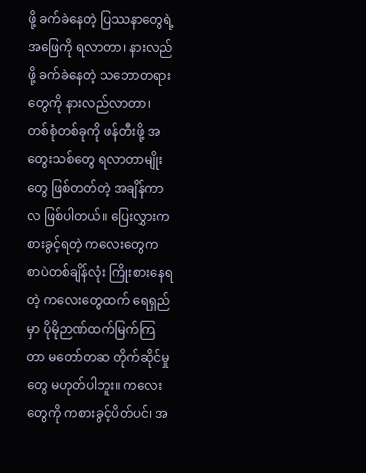ဖို့ ခက်ခဲနေတဲ့ ပြဿနာတွေရဲ့ အဖြေကို ရလာတာ၊ နားလည်ဖို့ ခက်ခဲနေတဲ့ သဘောတရားတွေကို နားလည်လာတာ၊ တစ်စုံတစ်ခုကို ဖန်တီးဖို့ အတွေးသစ်တွေ ရလာတာမျိုးတွေ ဖြစ်တတ်တဲ့ အချိန်ကာလ ဖြစ်ပါတယ်။ ပြေးလွှားကစားခွင့်ရတဲ့ ကလေးတွေက စာပဲတစ်ချိန်လုံး ကြိုးစားနေရတဲ့ ကလေးတွေထက် ရေရှည်မှာ ပိုမိုဉာဏ်ထက်မြက်ကြတာ မတော်တဆ တိုက်ဆိုင်မှုတွေ မဟုတ်ပါဘူး။ ကလေးတွေကို ကစားခွင့်ပိတ်ပင်၊ အ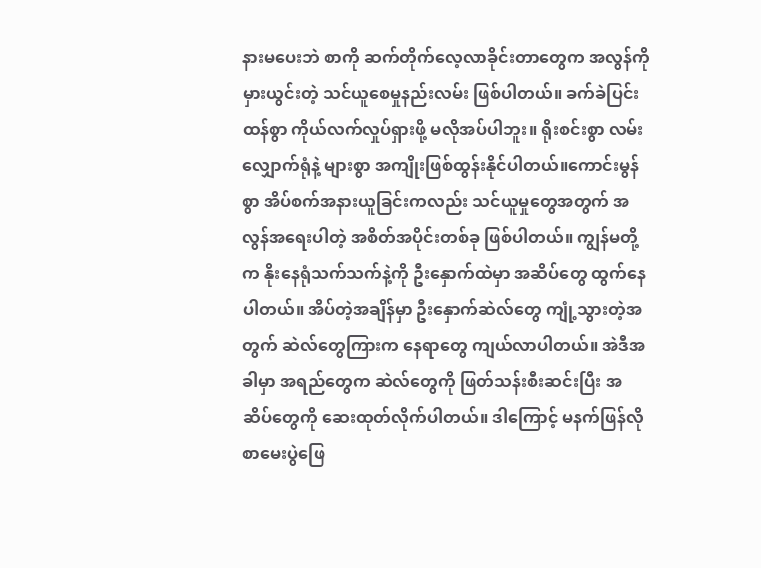နားမပေးဘဲ စာကို ဆက်တိုက်လေ့လာခိုင်းတာတွေက အလွန်ကို မှားယွင်းတဲ့ သင်ယူစေမှုနည်းလမ်း ဖြစ်ပါတယ်။ ခက်ခဲပြင်းထန်စွာ ကိုယ်လက်လှုပ်ရှားဖို့ မလိုအပ်ပါဘူး။ ရိုးစင်းစွာ လမ်းလျှောက်ရုံနဲ့ များစွာ အကျိုးဖြစ်ထွန်းနိုင်ပါတယ်။ကောင်းမွန်စွာ အိပ်စက်အနားယူခြင်းကလည်း သင်ယူမှုတွေအတွက် အလွန်အရေးပါတဲ့ အစိတ်အပိုင်းတစ်ခု ဖြစ်ပါတယ်။ ကျွန်မတို့က နိုးနေရုံသက်သက်နဲ့ကို ဦးနှောက်ထဲမှာ အဆိပ်တွေ ထွက်နေပါတယ်။ အိပ်တဲ့အချိန်မှာ ဦးနှောက်ဆဲလ်တွေ ကျုံ့သွားတဲ့အတွက် ဆဲလ်တွေကြားက နေရာတွေ ကျယ်လာပါတယ်။ အဲဒီအခါမှာ အရည်တွေက ဆဲလ်တွေကို ဖြတ်သန်းစီးဆင်းပြီး အဆိပ်တွေကို ဆေးထုတ်လိုက်ပါတယ်။ ဒါကြောင့် မနက်ဖြန်လို စာမေးပွဲဖြေ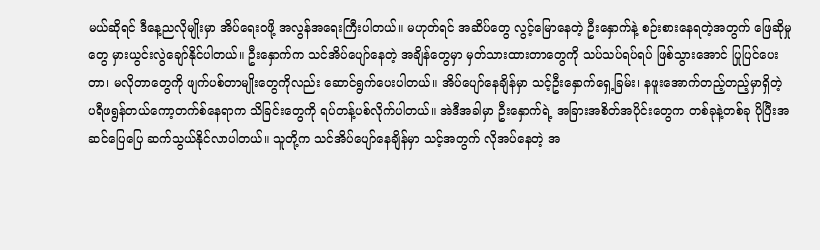မယ်ဆိုရင် ဒီနေ့ညလိုမျိုးမှာ အိပ်ရေးဝဖို့ အလွန်အရေးကြီးပါတယ်။ မဟုတ်ရင် အဆိပ်တွေ လွင့်မြောနေတဲ့ ဦးနှောက်နဲ့ စဉ်းစားနေရတဲ့အတွက် ဖြေဆိုမှုတွေ မှားယွင်းလွဲချော်နိုင်ပါတယ်။ ဦးနှောက်က သင်အိပ်ပျော်နေတဲ့ အချိန်တွေမှာ မှတ်သားထားတာတွေကို သပ်သပ်ရပ်ရပ် ဖြစ်သွားအောင် ပြုပြင်ပေးတာ၊ မလိုတာတွေကို ဖျက်ပစ်တာမျိုးတွေကိုလည်း ဆောင်ရွက်ပေးပါတယ်။ အိပ်ပျော်နေချိန်မှာ သင့်ဦးနှောက်ရှေ့ခြမ်း၊ နဖူးအောက်တည့်တည့်မှာရှိတဲ့ ပရီဖရွန်တယ်ကော့တက်စ်နေရာက သိခြင်းတွေကို ရပ်တန့်ပစ်လိုက်ပါတယ်။ အဲဒီအခါမှာ ဦးနှောက်ရဲ့ အခြားအစိတ်အပိုင်းတွေက တစ်ခုနဲ့တစ်ခု ပိုပြီးအဆင်ပြေပြေ ဆက်သွယ်နိုင်လာပါတယ်။ သူတို့က သင်အိပ်ပျော်နေချိန်မှာ သင့်အတွက် လိုအပ်နေတဲ့ အ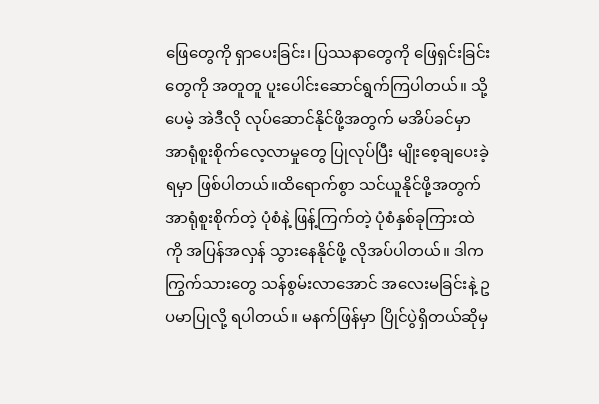ဖြေတွေကို ရှာပေးခြင်း၊ ပြဿနာတွေကို ဖြေရှင်းခြင်းတွေကို အတူတူ ပူးပေါင်းဆောင်ရွက်ကြပါတယ်။ သို့ပေမဲ့ အဲဒီလို လုပ်ဆောင်နိုင်ဖို့အတွက် မအိပ်ခင်မှာ အာရုံစူးစိုက်လေ့လာမှုတွေ ပြုလုပ်ပြီး မျိုးစေ့ချပေးခဲ့ရမှာ ဖြစ်ပါတယ်။ထိရောက်စွာ သင်ယူနိုင်ဖို့အတွက် အာရုံစူးစိုက်တဲ့ ပုံစံနဲ့ ဖြန့်ကြက်တဲ့ ပုံစံနှစ်ခုကြားထဲကို အပြန်အလှန် သွားနေနိုင်ဖို့ လိုအပ်ပါတယ်။ ဒါက ကြွက်သားတွေ သန်စွမ်းလာအောင် အလေးမခြင်းနဲ့ ဥပမာပြုလို့ ရပါတယ်။ မနက်ဖြန်မှာ ပြိုင်ပွဲရှိတယ်ဆိုမှ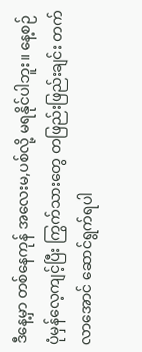ဒီနေ့မှာ တစ်နေကုန် အလေးမ,ပစ်လို့ မရနိုင်ပါဘူး။ နေ့စဉ် ပုံမှန်လေ့ကျင့်ပြီး ကြွက်သားတွေ တဖြည်းဖြည်းချင်း တက်လာအောင် ဆောင်ရွက်ရပါ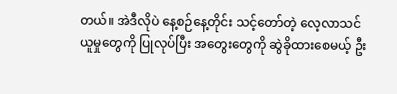တယ်။ အဲဒီလိုပဲ နေ့စဉ်နေ့တိုင်း သင့်တော်တဲ့ လေ့လာသင်ယူမှုတွေကို ပြုလုပ်ပြီး အတွေးတွေကို ဆွဲခိုထားစေမယ့် ဦး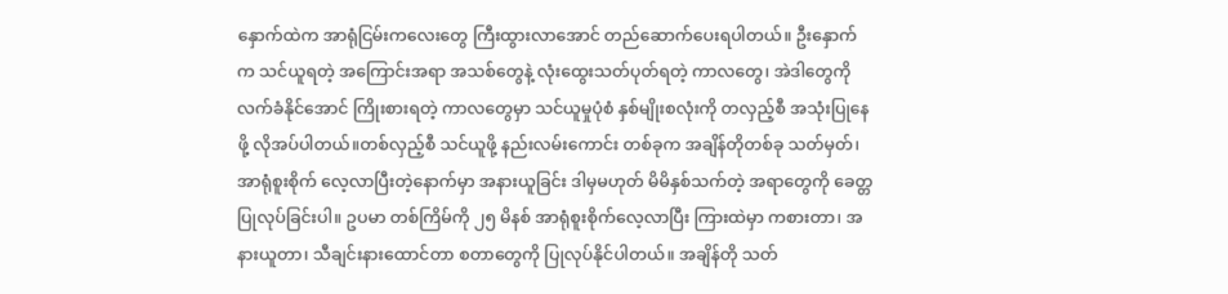နှောက်ထဲက အာရုံငြမ်းကလေးတွေ ကြီးထွားလာအောင် တည်ဆောက်ပေးရပါတယ်။ ဦးနှောက်က သင်ယူရတဲ့ အကြောင်းအရာ အသစ်တွေနဲ့ လုံးထွေးသတ်ပုတ်ရတဲ့ ကာလတွေ၊ အဲဒါတွေကို လက်ခံနိုင်အောင် ကြိုးစားရတဲ့ ကာလတွေမှာ သင်ယူမှုပုံစံ နှစ်မျိုးစလုံးကို တလှည့်စီ အသုံးပြုနေဖို့ လိုအပ်ပါတယ်။တစ်လှည့်စီ သင်ယူဖို့ နည်းလမ်းကောင်း တစ်ခုက အချိန်တိုတစ်ခု သတ်မှတ်၊ အာရုံစူးစိုက် လေ့လာပြီးတဲ့နောက်မှာ အနားယူခြင်း ဒါမှမဟုတ် မိမိနှစ်သက်တဲ့ အရာတွေကို ခေတ္တပြုလုပ်ခြင်းပါ။ ဥပမာ တစ်ကြိမ်ကို ၂၅ မိနစ် အာရုံစူးစိုက်လေ့လာပြီး ကြားထဲမှာ ကစားတာ၊ အနားယူတာ၊ သီချင်းနားထောင်တာ စတာတွေကို ပြုလုပ်နိုင်ပါတယ်။ အချိန်တို သတ်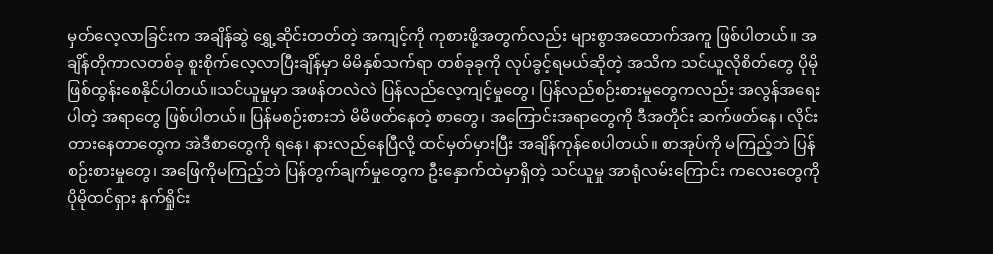မှတ်လေ့လာခြင်းက အချိန်ဆွဲ ရွှေ့ဆိုင်းတတ်တဲ့ အကျင့်ကို ကုစားဖို့အတွက်လည်း များစွာအထောက်အကူ ဖြစ်ပါတယ်။ အချိန်တိုကာလတစ်ခု စူးစိုက်လေ့လာပြီးချိန်မှာ မိမိနှစ်သက်ရာ တစ်ခုခုကို လုပ်ခွင့်ရမယ်ဆိုတဲ့ အသိက သင်ယူလိုစိတ်တွေ ပိုမိုဖြစ်ထွန်းစေနိုင်ပါတယ်။သင်ယူမှုမှာ အဖန်တလဲလဲ ပြန်လည်လေ့ကျင့်မှုတွေ၊ ပြန်လည်စဉ်းစားမှုတွေကလည်း အလွန်အရေးပါတဲ့ အရာတွေ ဖြစ်ပါတယ်။ ပြန်မစဉ်းစားဘဲ မိမိဖတ်နေတဲ့ စာတွေ၊ အကြောင်းအရာတွေကို ဒီအတိုင်း ဆက်ဖတ်နေ၊ လိုင်းတားနေတာတွေက အဲဒီစာတွေကို ရနေ၊ နားလည်နေပြီလို့ ထင်မှတ်မှားပြီး အချိန်ကုန်စေပါတယ်။ စာအုပ်ကို မကြည့်ဘဲ ပြန်စဉ်းစားမှုတွေ၊ အဖြေကိုမကြည့်ဘဲ ပြန်တွက်ချက်မှုတွေက ဦးနှောက်ထဲမှာရှိတဲ့ သင်ယူမှု အာရုံလမ်းကြောင်း ကလေးတွေကို ပိုမိုထင်ရှား နက်ရှိုင်း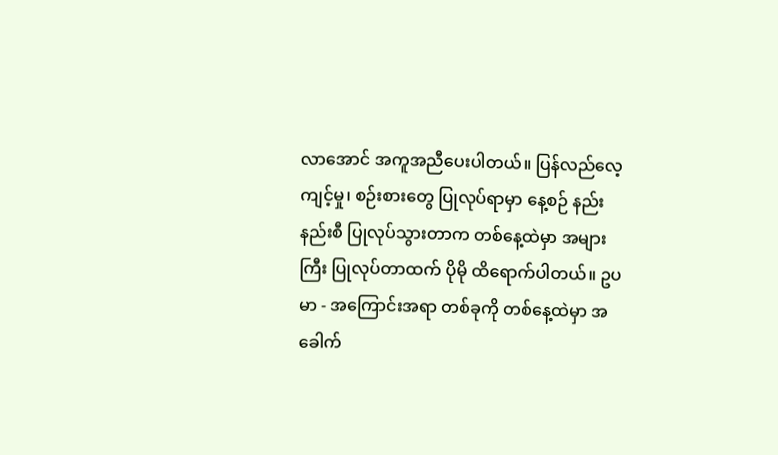လာအောင် အကူအညီပေးပါတယ်။ ပြန်လည်လေ့ကျင့်မှု၊ စဉ်းစားတွေ ပြုလုပ်ရာမှာ နေ့စဉ် နည်းနည်းစီ ပြုလုပ်သွားတာက တစ်နေ့ထဲမှာ အများကြီး ပြုလုပ်တာထက် ပိုမို ထိရောက်ပါတယ်။ ဥပမာ - အကြောင်းအရာ တစ်ခုကို တစ်နေ့ထဲမှာ အခေါက်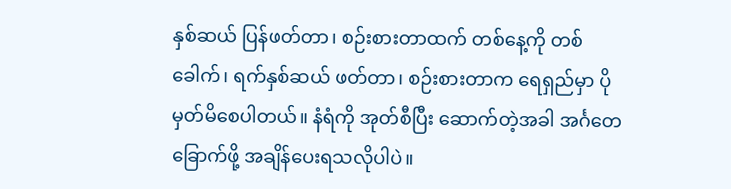နှစ်ဆယ် ပြန်ဖတ်တာ၊ စဉ်းစားတာထက် တစ်နေ့ကို တစ်ခေါက်၊ ရက်နှစ်ဆယ် ဖတ်တာ၊ စဉ်းစားတာက ရေရှည်မှာ ပိုမှတ်မိစေပါတယ်။ နံရံကို အုတ်စီပြီး ဆောက်တဲ့အခါ အင်္ဂတေခြောက်ဖို့ အချိန်ပေးရသလိုပါပဲ။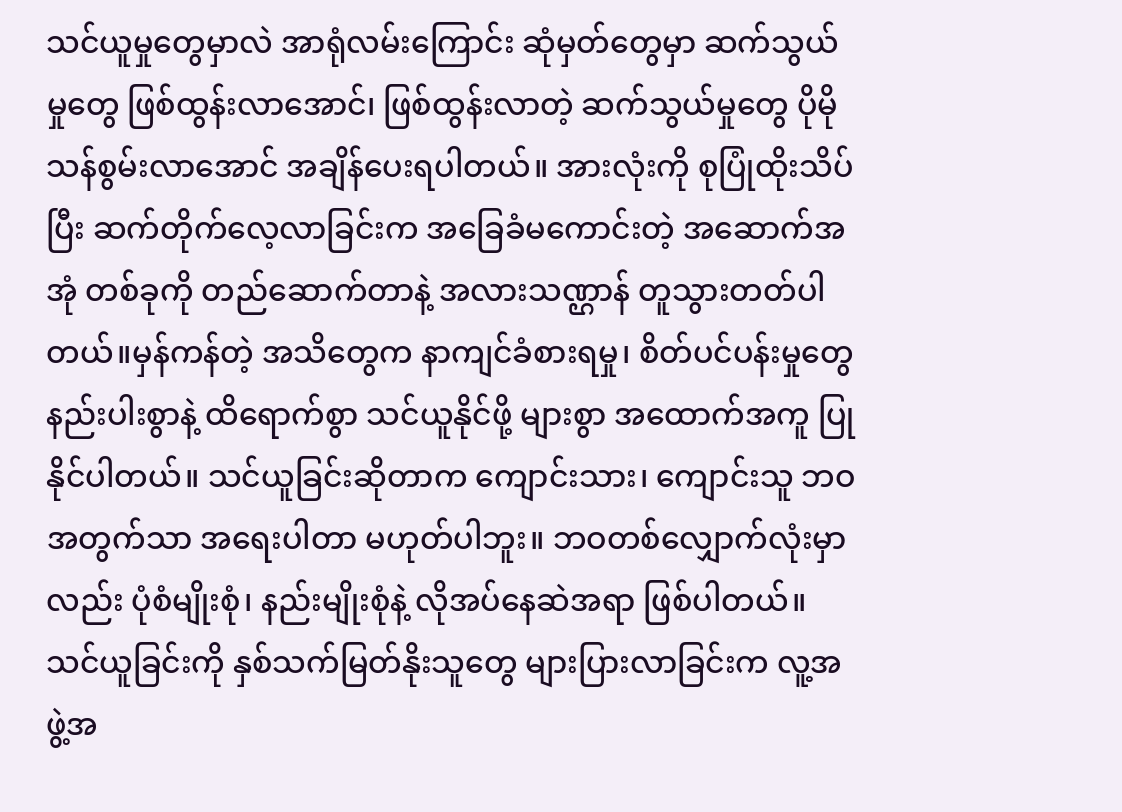သင်ယူမှုတွေမှာလဲ အာရုံလမ်းကြောင်း ဆုံမှတ်တွေမှာ ဆက်သွယ်မှုတွေ ဖြစ်ထွန်းလာအောင်၊ ဖြစ်ထွန်းလာတဲ့ ဆက်သွယ်မှုတွေ ပိုမိုသန်စွမ်းလာအောင် အချိန်ပေးရပါတယ်။ အားလုံးကို စုပြုံထိုးသိပ်ပြီး ဆက်တိုက်လေ့လာခြင်းက အခြေခံမကောင်းတဲ့ အဆောက်အအုံ တစ်ခုကို တည်ဆောက်တာနဲ့ အလားသဏ္ဌာန် တူသွားတတ်ပါတယ်။မှန်ကန်တဲ့ အသိတွေက နာကျင်ခံစားရမှု၊ စိတ်ပင်ပန်းမှုတွေ နည်းပါးစွာနဲ့ ထိရောက်စွာ သင်ယူနိုင်ဖို့ များစွာ အထောက်အကူ ပြုနိုင်ပါတယ်။ သင်ယူခြင်းဆိုတာက ကျောင်းသား၊ ကျောင်းသူ ဘဝအတွက်သာ အရေးပါတာ မဟုတ်ပါဘူး။ ဘဝတစ်လျှောက်လုံးမှာလည်း ပုံစံမျိုးစုံ၊ နည်းမျိုးစုံနဲ့ လိုအပ်နေဆဲအရာ ဖြစ်ပါတယ်။ သင်ယူခြင်းကို နှစ်သက်မြတ်နိုးသူတွေ များပြားလာခြင်းက လူ့အဖွဲ့အ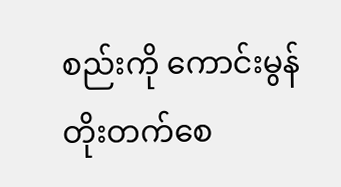စည်းကို ကောင်းမွန်တိုးတက်စေ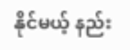နိုင်မယ့် နည်း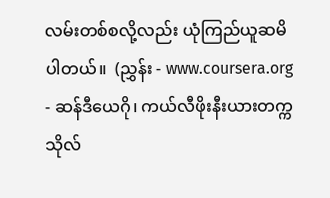လမ်းတစ်စလို့လည်း ယုံကြည်ယူဆမိပါတယ်။  (ညွှန်း - www.coursera.org - ဆန်ဒီယေဂို၊ ကယ်လီဖိုးနီးယားတက္ကသိုလ်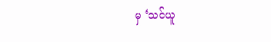မှ ‘သင်ယူ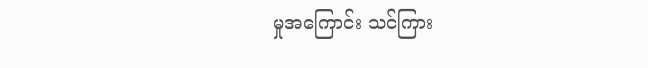မှုအကြောင်း သင်ကြား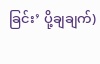ခြင်း’ ပို့ချချက်)